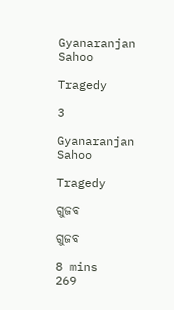Gyanaranjan Sahoo

Tragedy

3

Gyanaranjan Sahoo

Tragedy

ଗୁଜବ

ଗୁଜବ

8 mins
269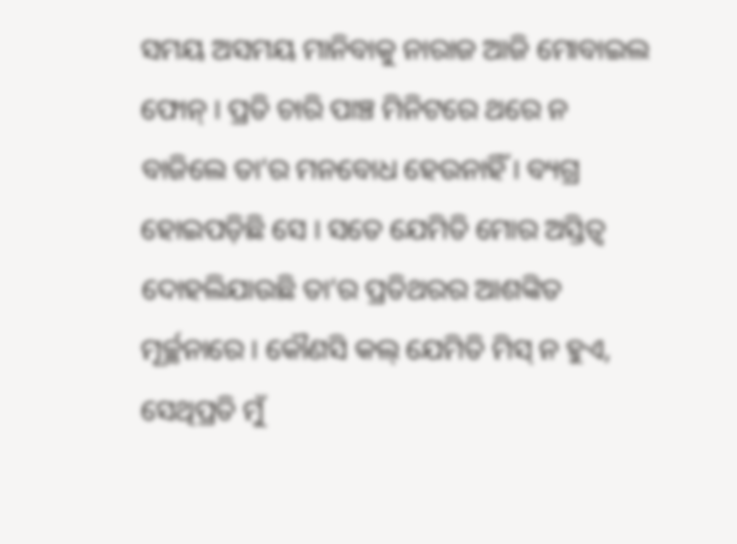ସମୟ ଅସମୟ ମାନିବାକୁ ନାରାଜ ଆଜି ମୋବାଇଲ ଫୋନ୍ । ପ୍ରତି ଚାରି ପାଞ୍ଚ ମିନିଟରେ ଥରେ ନ ବାଜିଲେ ତା’ର ମନବୋଧ ହେଉନାହିଁ । ବ୍ୟଗ୍ର ହୋଇପଡ଼ିଛି ସେ । ସତେ ଯେମିତି ମୋର ଅସ୍ତିତ୍ବ ଦୋହଲିଯାଉଛି ତା’ର ପ୍ରତିଥରର ଆଶଙ୍କିତ ମୂର୍ଚ୍ଛନାରେ । କୌଣସି କଲ୍ ଯେମିତି ମିସ୍ ନ ହୁଏ, ସେଥିପ୍ରତି ମୁଁ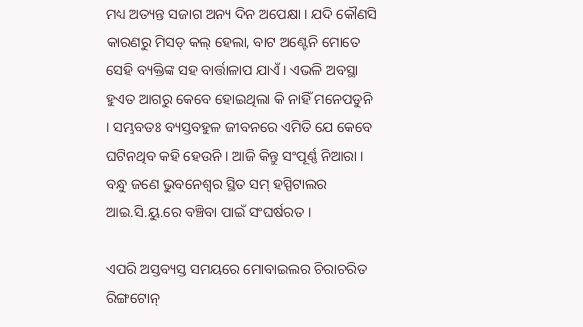ମଧ୍ୟ ଅତ୍ୟନ୍ତ ସଜାଗ ଅନ୍ୟ ଦିନ ଅପେକ୍ଷା । ଯଦି କୌଣସି କାରଣରୁ ମିସଡ୍ କଲ୍ ହେଲା, ବାଟ ଅଣ୍ଟେନି ମୋତେ ସେହି ବ୍ୟକ୍ତିଙ୍କ ସହ ବାର୍ତ୍ତାଳାପ ଯାଏଁ । ଏଭଳି ଅବସ୍ଥା ହୁଏତ ଆଗରୁ କେବେ ହୋଇଥିଲା କି ନାହିଁ ମନେପଡୁନି । ସମ୍ଭବତଃ ବ୍ୟସ୍ତବହୁଳ ଜୀବନରେ ଏମିତି ଯେ କେବେ ଘଟିନଥିବ କହି ହେଉନି । ଆଜି କିନ୍ତୁ ସଂପୂର୍ଣ୍ଣ ନିଆରା । ବନ୍ଧୁ ଜଣେ ଭୁବନେଶ୍ୱର ସ୍ଥିତ ସମ୍ ହସ୍ପିଟାଲର ଆଇ.ସି.ୟୁ.ରେ ବଞ୍ଚିବା ପାଇଁ ସଂଘର୍ଷରତ ।

ଏପରି ଅସ୍ତବ୍ୟସ୍ତ ସମୟରେ ମୋବାଇଲର ଚିରାଚରିତ ରିଙ୍ଗଟୋନ୍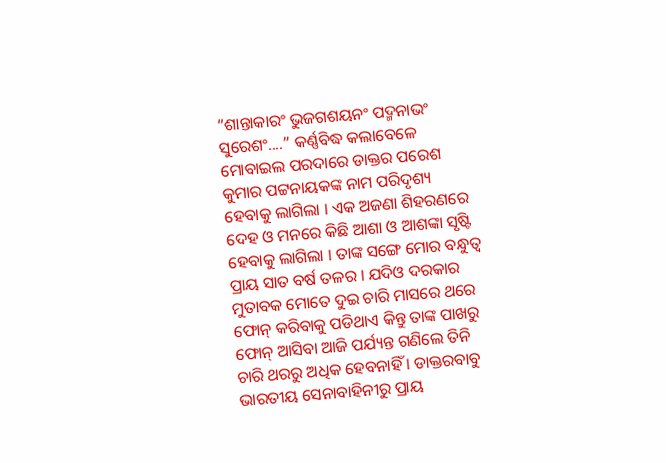“ଶାନ୍ତାକାରଂ ଭୁଜଗଶୟନଂ ପଦ୍ମନାଭଂ ସୁରେଶଂ....” କର୍ଣ୍ଣବିଦ୍ଧ କଲାବେଳେ ମୋବାଇଲ ପରଦାରେ ଡାକ୍ତର ପରେଶ କୁମାର ପଟ୍ଟନାୟକଙ୍କ ନାମ ପରିଦୃଶ୍ୟ ହେବାକୁ ଲାଗିଲା । ଏକ ଅଜଣା ଶିହରଣରେ ଦେହ ଓ ମନରେ କିଛି ଆଶା ଓ ଆଶଙ୍କା ସୃଷ୍ଟି ହେବାକୁ ଲାଗିଲା । ତାଙ୍କ ସଙ୍ଗେ ମୋର ବନ୍ଧୁତ୍ୱ ପ୍ରାୟ ସାତ ବର୍ଷ ତଳର । ଯଦିଓ ଦରକାର ମୁତାବକ ମୋତେ ଦୁଇ ଚାରି ମାସରେ ଥରେ ଫୋନ୍ କରିବାକୁ ପଡିଥାଏ କିନ୍ତୁ ତାଙ୍କ ପାଖରୁ ଫୋନ୍ ଆସିବା ଆଜି ପର୍ଯ୍ୟନ୍ତ ଗଣିଲେ ତିନି ଚାରି ଥରରୁ ଅଧିକ ହେବନାହିଁ । ଡାକ୍ତରବାବୁ ଭାରତୀୟ ସେନାବାହିନୀରୁ ପ୍ରାୟ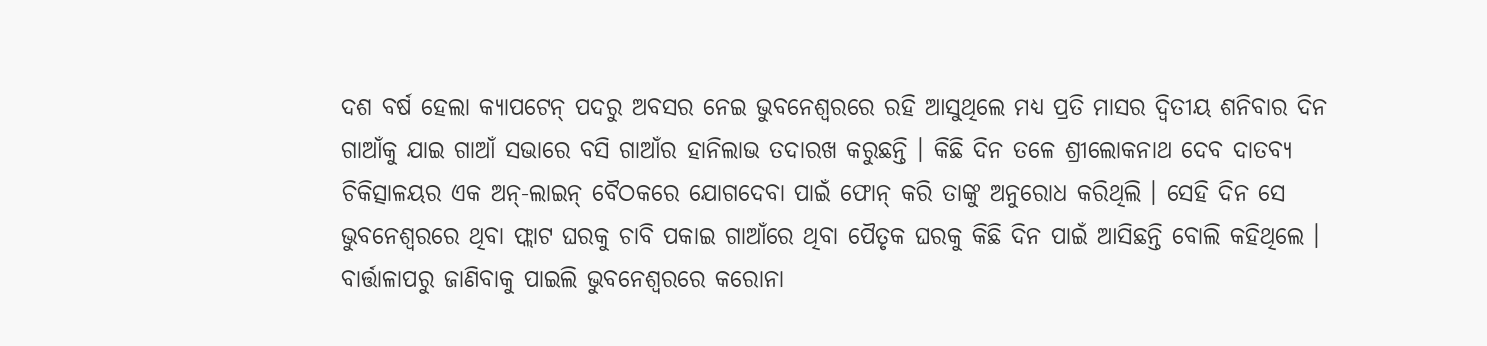ଦଶ ବର୍ଷ ହେଲା କ୍ୟାପଟେନ୍ ପଦରୁ ଅବସର ନେଇ ଭୁବନେଶ୍ୱରରେ ରହି ଆସୁଥିଲେ ମଧ୍ୟ ପ୍ରତି ମାସର ଦ୍ୱିତୀୟ ଶନିବାର ଦିନ ଗାଆଁକୁ ଯାଇ ଗାଆଁ ସଭାରେ ବସି ଗାଆଁର ହାନିଲାଭ ତଦାରଖ କରୁଛନ୍ତି । କିଛି ଦିନ ତଳେ ଶ୍ରୀଲୋକନାଥ ଦେବ ଦାତବ୍ୟ ଚିକିତ୍ସାଳୟର ଏକ ଅନ୍-ଲାଇନ୍ ବୈଠକରେ ଯୋଗଦେବା ପାଇଁ ଫୋନ୍ କରି ତାଙ୍କୁ ଅନୁରୋଧ କରିଥିଲି । ସେହି ଦିନ ସେ ଭୁବନେଶ୍ୱରରେ ଥିବା ଫ୍ଲାଟ ଘରକୁ ଚାବି ପକାଇ ଗାଆଁରେ ଥିବା ପୈତୃକ ଘରକୁ କିଛି ଦିନ ପାଇଁ ଆସିଛନ୍ତି ବୋଲି କହିଥିଲେ । ବାର୍ତ୍ତାଳାପରୁ ଜାଣିବାକୁ ପାଇଲି ଭୁବନେଶ୍ଵରରେ କରୋନା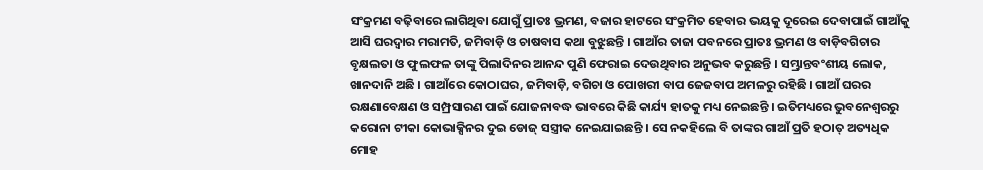ସଂକ୍ରମଣ ବଢ଼ିବାରେ ଲାଗିଥିବା ଯୋଗୁଁ ପ୍ରାତଃ ଭ୍ରମଣ, ବଜାର ହାଟରେ ସଂକ୍ରମିତ ହେବାର ଭୟକୁ ଦୂରେଇ ଦେବାପାଇଁ ଗାଆଁକୁ ଆସି ଘରଦ୍ୱାର ମରାମତି, ଜମିବାଡ଼ି ଓ ଚାଷବାସ କଥା ବୁଝୁଛନ୍ତି । ଗାଆଁର ତାଜା ପବନରେ ପ୍ରାତଃ ଭ୍ରମଣ ଓ ବାଡ଼ିବଗିଚାର ବୃକ୍ଷଲତା ଓ ଫୁଲଫଳ ତାଙ୍କୁ ପିଲାଦିନର ଆନନ୍ଦ ପୁଣି ଫେରାଇ ଦେଉଥିବାର ଅନୁଭବ କରୁଛନ୍ତି । ସମ୍ଭ୍ରାନ୍ତବଂଶୀୟ ଲୋକ, ଖାନଦାନି ଅଛି । ଗାଆଁରେ କୋଠାଘର, ଜମିବାଡ଼ି, ବଗିଚା ଓ ପୋଖରୀ ବାପ ଜେଜବାପ ଅମଳରୁ ରହିଛି । ଗାଆଁ ଘରର ରକ୍ଷଣାବେକ୍ଷଣ ଓ ସମ୍ପ୍ରସାରଣ ପାଇଁ ଯୋଜନାବଦ୍ଧ ଭାବରେ କିଛି କାର୍ଯ୍ୟ ହାତକୁ ମଧ୍ୟ ନେଇଛନ୍ତି । ଇତିମଧ୍ୟରେ ଭୁବନେଶ୍ୱରରୁ କରୋନା ଟୀକା କୋଭାକ୍ସିନର ଦୁଇ ଡୋଜ୍ ସସ୍ତ୍ରୀକ ନେଇଯାଇଛନ୍ତି । ସେ ନକହିଲେ ବି ତାଙ୍କର ଗାଆଁ ପ୍ରତି ହଠାତ୍ ଅତ୍ୟଧିକ ମୋହ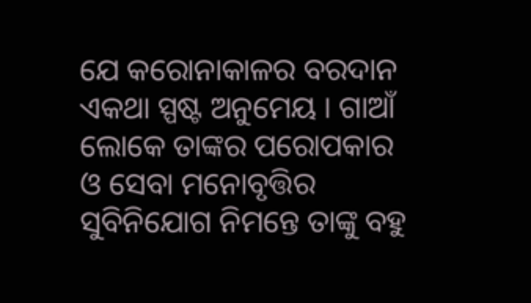ଯେ କରୋନାକାଳର ବରଦାନ ଏକଥା ସ୍ପଷ୍ଟ ଅନୁମେୟ । ଗାଆଁ ଲୋକେ ତାଙ୍କର ପରୋପକାର ଓ ସେବା ମନୋବୃତ୍ତିର ସୁବିନିଯୋଗ ନିମନ୍ତେ ତାଙ୍କୁ ବହୁ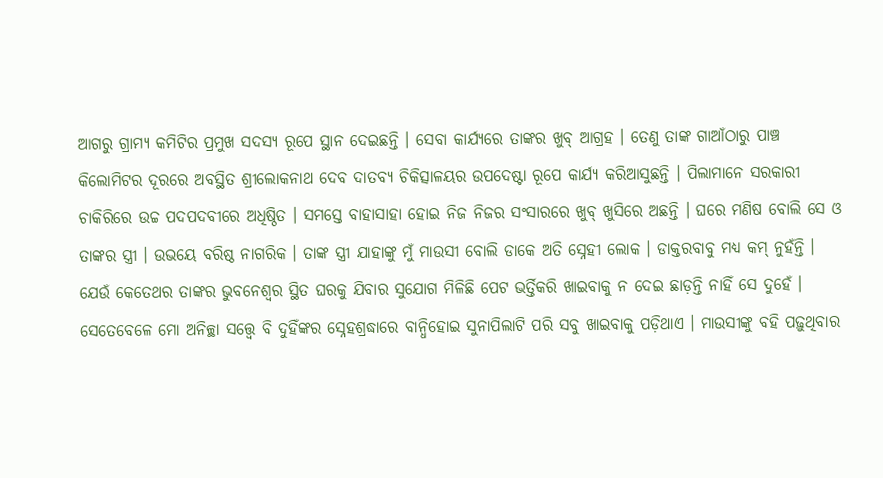ଆଗରୁ ଗ୍ରାମ୍ୟ କମିଟିର ପ୍ରମୁଖ ସଦସ୍ୟ ରୂପେ ସ୍ଥାନ ଦେଇଛନ୍ତି । ସେବା କାର୍ଯ୍ୟରେ ତାଙ୍କର ଖୁବ୍ ଆଗ୍ରହ । ତେଣୁ ତାଙ୍କ ଗାଆଁଠାରୁ ପାଞ୍ଚ କିଲୋମିଟର ଦୂରରେ ଅବସ୍ଥିତ ଶ୍ରୀଲୋକନାଥ ଦେବ ଦାତବ୍ୟ ଚିକିତ୍ସାଳୟର ଉପଦେଷ୍ଟା ରୂପେ କାର୍ଯ୍ୟ କରିଆସୁଛନ୍ତି । ପିଲାମାନେ ସରକାରୀ ଚାକିରିରେ ଉଚ୍ଚ ପଦପଦବୀରେ ଅଧିଷ୍ଠିତ । ସମସ୍ତେ ବାହାସାହା ହୋଇ ନିଜ ନିଜର ସଂସାରରେ ଖୁବ୍ ଖୁସିରେ ଅଛନ୍ତି । ଘରେ ମଣିଷ ବୋଲି ସେ ଓ ତାଙ୍କର ସ୍ତ୍ରୀ । ଉଭୟେ ବରିଷ୍ଠ ନାଗରିକ । ତାଙ୍କ ସ୍ତ୍ରୀ ଯାହାଙ୍କୁ ମୁଁ ମାଉସୀ ବୋଲି ଡାକେ ଅତି ସ୍ନେହୀ ଲୋକ । ଡାକ୍ତରବାବୁ ମଧ୍ୟ କମ୍ ନୁହଁନ୍ତି । ଯେଉଁ କେତେଥର ତାଙ୍କର ଭୁବନେଶ୍ୱର ସ୍ଥିତ ଘରକୁ ଯିବାର ସୁଯୋଗ ମିଳିଛି ପେଟ ଭର୍ତ୍ତିକରି ଖାଇବାକୁ ନ ଦେଇ ଛାଡ଼ନ୍ତି ନାହିଁ ସେ ଦୁହେଁ । ସେତେବେଳେ ମୋ ଅନିଚ୍ଛା ସତ୍ତ୍ବେ ବି ଦୁହିଁଙ୍କର ସ୍ନେହଶ୍ରଦ୍ଧାରେ ବାନ୍ଧିହୋଇ ସୁନାପିଲାଟି ପରି ସବୁ ଖାଇବାକୁ ପଡ଼ିଥାଏ । ମାଉସୀଙ୍କୁ ବହି ପଢ଼ୁଥିବାର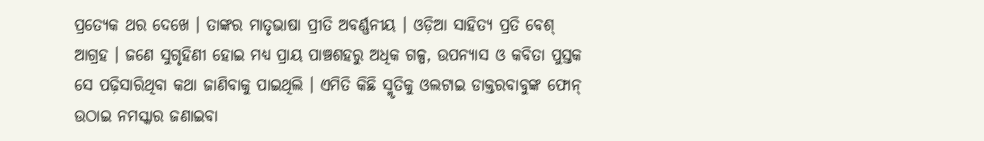ପ୍ରତ୍ୟେକ ଥର ଦେଖେ । ତାଙ୍କର ମାତୃଭାଷା ପ୍ରୀତି ଅବର୍ଣ୍ଣନୀୟ । ଓଡ଼ିଆ ସାହିତ୍ୟ ପ୍ରତି ବେଶ୍ ଆଗ୍ରହ । ଜଣେ ସୁଗୃହିଣୀ ହୋଇ ମଧ୍ୟ ପ୍ରାୟ ପାଞ୍ଚଶହରୁ ଅଧିକ ଗଳ୍ପ, ଉପନ୍ୟାସ ଓ କବିତା ପୁସ୍ତକ ସେ ପଢ଼ିସାରିଥିବା କଥା ଜାଣିବାକୁ ପାଇଥିଲି । ଏମିତି କିଛି ସ୍ମୃତିକୁ ଓଲଟାଇ ଡାକ୍ତରବାବୁଙ୍କ ଫୋନ୍ ଉଠାଇ ନମସ୍କାର ଜଣାଇବା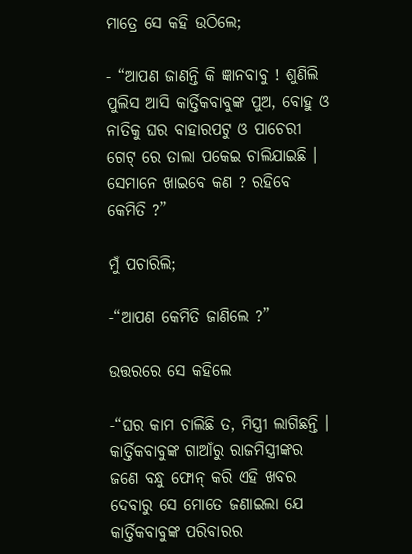ମାତ୍ରେ ସେ କହି ଉଠିଲେ;

- “ଆପଣ ଜାଣନ୍ତି କି ଜ୍ଞାନବାବୁ ! ଶୁଣିଲି ପୁଲିସ ଆସି କାର୍ତ୍ତିକବାବୁଙ୍କ ପୁଅ, ବୋହୁ ଓ ନାତିକୁ ଘର ବାହାରପଟୁ ଓ ପାଚେରୀ ଗେଟ୍ ରେ ତାଲା ପକେଇ ଚାଲିଯାଇଛି । ସେମାନେ ଖାଇବେ କଣ ? ରହିବେ କେମିତି ?”

ମୁଁ ପଚାରିଲି;

-“ଆପଣ କେମିତି ଜାଣିଲେ ?”

ଉତ୍ତରରେ ସେ କହିଲେ

-“ଘର କାମ ଚାଲିଛି ତ, ମିସ୍ତ୍ରୀ ଲାଗିଛନ୍ତି । କାର୍ତ୍ତିକବାବୁଙ୍କ ଗାଆଁରୁ ରାଜମିସ୍ତ୍ରୀଙ୍କର ଜଣେ ବନ୍ଧୁ ଫୋନ୍ କରି ଏହି ଖବର ଦେବାରୁ ସେ ମୋତେ ଜଣାଇଲା ଯେ କାର୍ତ୍ତିକବାବୁଙ୍କ ପରିବାରର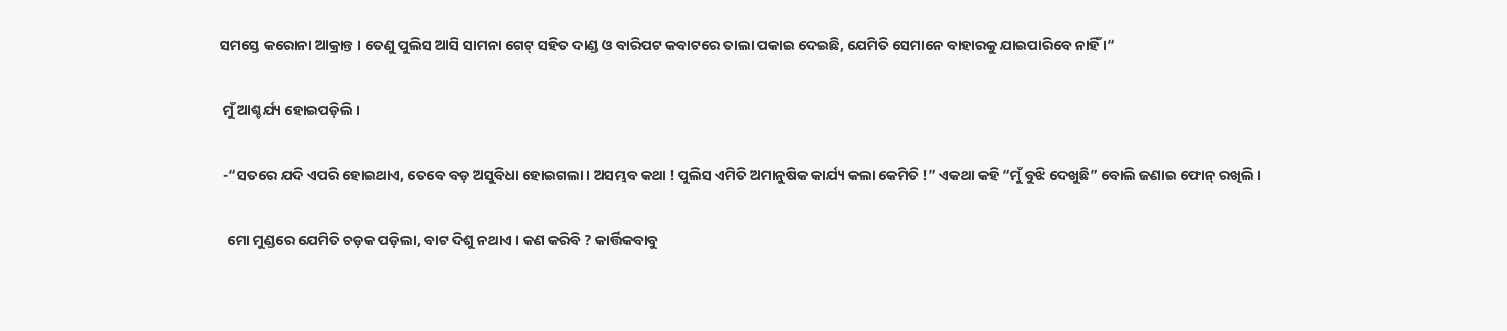ସମସ୍ତେ କରୋନା ଆକ୍ରାନ୍ତ । ତେଣୁ ପୁଲିସ ଆସି ସାମନା ଗେଟ୍ ସହିତ ଦାଣ୍ଡ ଓ ବାରିପଟ କବାଟରେ ତାଲା ପକାଇ ଦେଇଛି, ଯେମିତି ସେମାନେ ବାହାରକୁ ଯାଇପାରିବେ ନାହିଁ ।“

 ମୁଁ ଆଶ୍ଚର୍ଯ୍ୟ ହୋଇପଡ଼ିଲି ।

 -“ସତରେ ଯଦି ଏପରି ହୋଇଥାଏ, ତେବେ ବଡ଼ ଅସୁବିଧା ହୋଇଗଲା । ଅସମ୍ଭବ କଥା ! ପୁଲିସ ଏମିତି ଅମାନୁଷିକ କାର୍ଯ୍ୟ କଲା କେମିତି !” ଏକଥା କହି “ମୁଁ ବୁଝି ଦେଖୁଛି” ବୋଲି ଜଣାଇ ଫୋନ୍ ରଖିଲି ।

  ମୋ ମୁଣ୍ଡରେ ଯେମିତି ଚଡ଼କ ପଡ଼ିଲା, ବାଟ ଦିଶୁ ନଥାଏ । କଣ କରିବି ? କାର୍ତ୍ତିକବାବୁ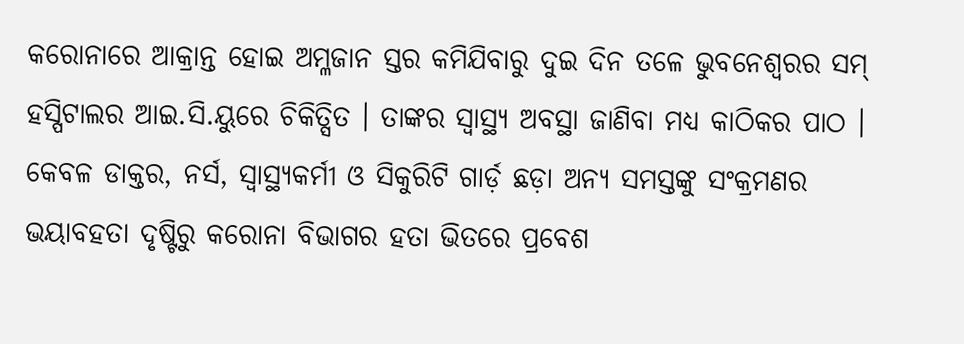କରୋନାରେ ଆକ୍ରାନ୍ତ ହୋଇ ଅମ୍ଳଜାନ ସ୍ତର କମିଯିବାରୁ ଦୁଇ ଦିନ ତଳେ ଭୁବନେଶ୍ୱରର ସମ୍ ହସ୍ପିଟାଲର ଆଇ.ସି.ୟୁରେ ଚିକିତ୍ସିତ । ତାଙ୍କର ସ୍ୱାସ୍ଥ୍ୟ ଅବସ୍ଥା ଜାଣିବା ମଧ୍ୟ କାଠିକର ପାଠ । କେବଳ ଡାକ୍ତର, ନର୍ସ, ସ୍ୱାସ୍ଥ୍ୟକର୍ମୀ ଓ ସିକୁରିଟି ଗାର୍ଡ଼ ଛଡ଼ା ଅନ୍ୟ ସମସ୍ତଙ୍କୁ ସଂକ୍ରମଣର ଭୟାବହତା ଦୃଷ୍ଟିରୁ କରୋନା ବିଭାଗର ହତା ଭିତରେ ପ୍ରବେଶ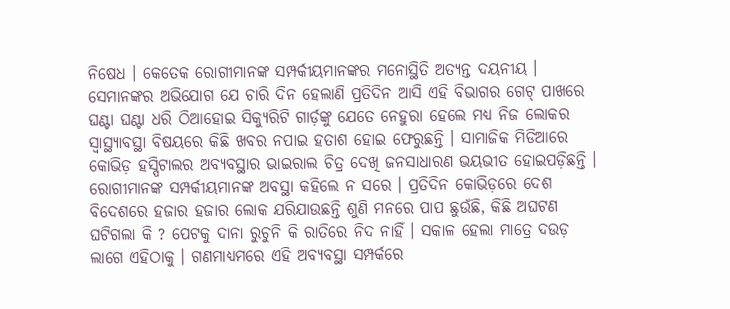ନିଷେଧ । କେତେକ ରୋଗୀମାନଙ୍କ ସମ୍ପର୍କୀୟମାନଙ୍କର ମନୋସ୍ଥିତି ଅତ୍ୟନ୍ତ ଦୟନୀୟ । ସେମାନଙ୍କର ଅଭିଯୋଗ ଯେ ଚାରି ଦିନ ହେଲାଣି ପ୍ରତିଦିନ ଆସି ଏହି ବିଭାଗର ଗେଟ୍ ପାଖରେ ଘଣ୍ଟା ଘଣ୍ଟା ଧରି ଠିଆହୋଇ ସିକ୍ୟୁରିଟି ଗାର୍ଡ଼ଙ୍କୁ ଯେତେ ନେହୁରା ହେଲେ ମଧ୍ୟ ନିଜ ଲୋକର ସ୍ୱାସ୍ଥ୍ୟାବସ୍ଥା ବିଷୟରେ କିଛି ଖବର ନପାଇ ହତାଶ ହୋଇ ଫେରୁଛନ୍ତି । ସାମାଜିକ ମିଡିଆରେ କୋଭିଡ଼ ହସ୍ପିଟାଲର ଅବ୍ୟବସ୍ଥାର ଭାଇରାଲ ଚିତ୍ର ଦେଖି ଜନସାଧାରଣ ଭୟଭୀତ ହୋଇପଡ଼ିଛନ୍ତି । ରୋଗୀମାନଙ୍କ ସମ୍ପର୍କୀୟମାନଙ୍କ ଅବସ୍ଥା କହିଲେ ନ ସରେ । ପ୍ରତିଦିନ କୋଭିଡ଼ରେ ଦେଶ ବିଦେଶରେ ହଜାର ହଜାର ଲୋକ ଯରିଯାଉଛନ୍ତି ଶୁଣି ମନରେ ପାପ ଛୁଉଁଛି, କିଛି ଅଘଟଣ ଘଟିଗଲା କି ? ପେଟକୁ ଦାନା ରୁଚୁନି କି ରାତିରେ ନିଦ ନାହିଁ । ସକାଳ ହେଲା ମାତ୍ରେ ଦଉଡ଼ ଲାଗେ ଏହିଠାକୁ । ଗଣମାଧ୍ୟମରେ ଏହି ଅବ୍ୟବସ୍ଥା ସମ୍ପର୍କରେ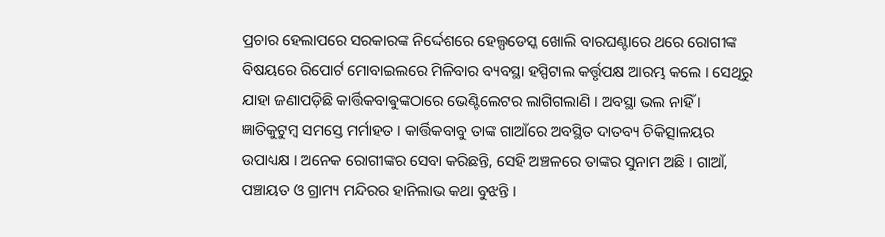ପ୍ରଚାର ହେଲାପରେ ସରକାରଙ୍କ ନିର୍ଦ୍ଦେଶରେ ହେଲ୍ପଡେସ୍କ ଖୋଲି ବାରଘଣ୍ଟାରେ ଥରେ ରୋଗୀଙ୍କ ବିଷୟରେ ରିପୋର୍ଟ ମୋବାଇଲରେ ମିଳିବାର ବ୍ୟବସ୍ଥା ହସ୍ପିଟାଲ କର୍ତ୍ତୃପକ୍ଷ ଆରମ୍ଭ କଲେ । ସେଥିରୁ ଯାହା ଜଣାପଡ଼ିଛି କାର୍ତ୍ତିକବାଵୁଙ୍କଠାରେ ଭେଣ୍ଟିଲେଟର ଲାଗିଗଲାଣି । ଅବସ୍ଥା ଭଲ ନାହିଁ । ଜ୍ଞାତିକୁଟୁମ୍ବ ସମସ୍ତେ ମର୍ମାହତ । କାର୍ତ୍ତିକବାବୁ ତାଙ୍କ ଗାଆଁରେ ଅବସ୍ଥିତ ଦାତବ୍ୟ ଚିକିତ୍ସାଳୟର ଉପାଧ୍ୟକ୍ଷ । ଅନେକ ରୋଗୀଙ୍କର ସେବା କରିଛନ୍ତି, ସେହି ଅଞ୍ଚଳରେ ତାଙ୍କର ସୁନାମ ଅଛି । ଗାଆଁ, ପଞ୍ଚାୟତ ଓ ଗ୍ରାମ୍ୟ ମନ୍ଦିରର ହାନିଲାଭ କଥା ବୁଝନ୍ତି ।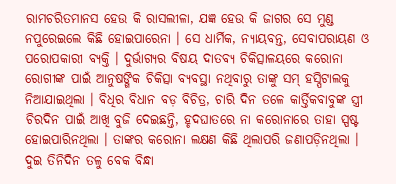ରାମଚରିତମାନସ ହେଉ କି ରାସଲୀଳା, ଯଜ୍ଞ ହେଉ କି ଜାଗର ସେ ମୁଣ୍ଡ ନପୁରେଇଲେ କିଛି ହୋଇପାରେନା । ସେ ଧାର୍ମିକ, ନ୍ୟାୟବନ୍ତ, ସେବାପରାୟଣ ଓ ପରୋପକାରୀ ବ୍ୟକ୍ତି । ଦୁର୍ଭାଗ୍ୟର ବିଷୟ ଦାତବ୍ୟ ଚିକିତ୍ସାଳୟରେ କରୋନା ରୋଗୀଙ୍କ ପାଇଁ ଆନୁଷଙ୍ଗିକ ଚିକିତ୍ସା ବ୍ୟବସ୍ଥା ନଥିବାରୁ ତାଙ୍କୁ ସମ୍ ହସ୍ପିଟାଲକୁ ନିଆଯାଇଥିଲା । ବିଧିର ବିଧାନ ବଡ଼ ବିଚିତ୍ର, ଚାରି ଦିନ ତଳେ କାର୍ତ୍ତିକବାବୁଙ୍କ ସ୍ତ୍ରୀ ଚିରଦିନ ପାଇଁ ଆଖି ବୁଜି ଦେଇଛନ୍ତି, ହୃଦଘାତରେ ନା କରୋନାରେ ତାହା ସ୍ପଷ୍ଟ ହୋଇପାରିନଥିଲା । ତାଙ୍କର କରୋନା ଲକ୍ଷଣ କିଛି ଥିଲାପରି ଜଣାପଡ଼ିନଥିଲା । ଦୁଇ ତିନିଦିନ ତଳୁ ବେକ ବିନ୍ଧା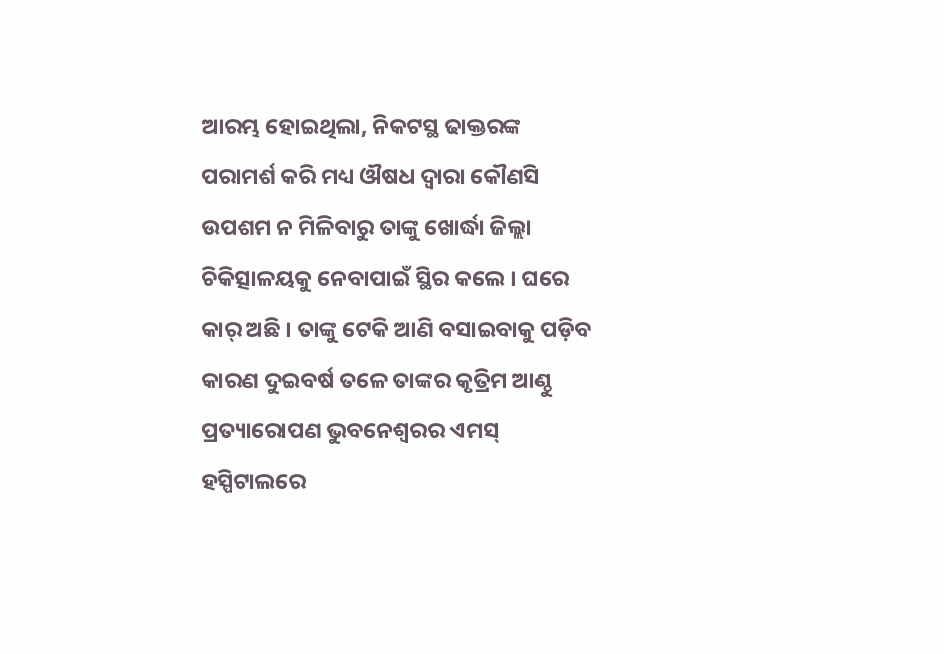ଆରମ୍ଭ ହୋଇଥିଲା, ନିକଟସ୍ଥ ଢାକ୍ତରଙ୍କ ପରାମର୍ଶ କରି ମଧ୍ୟ ଔଷଧ ଦ୍ୱାରା କୌଣସି ଉପଶମ ନ ମିଳିବାରୁ ତାଙ୍କୁ ଖୋର୍ଦ୍ଧା ଜିଲ୍ଲା ଚିକିତ୍ସାଳୟକୁ ନେବାପାଇଁ ସ୍ଥିର କଲେ । ଘରେ କାର୍ ଅଛି । ତାଙ୍କୁ ଟେକି ଆଣି ବସାଇବାକୁ ପଡ଼ିବ କାରଣ ଦୁଇବର୍ଷ ତଳେ ତାଙ୍କର କୃତ୍ରିମ ଆଣ୍ଠୁ ପ୍ରତ୍ୟାରୋପଣ ଭୁବନେଶ୍ୱରର ଏମସ୍ ହସ୍ପିଟାଲରେ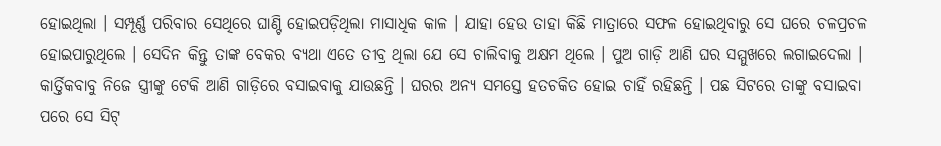ହୋଇଥିଲା । ସମ୍ପୂର୍ଣ୍ଣ ପରିବାର ସେଥିରେ ଘାଣ୍ଟି ହୋଇପଡ଼ିଥିଲା ମାସାଧିକ କାଳ । ଯାହା ହେଉ ତାହା କିଛି ମାତ୍ରାରେ ସଫଳ ହୋଇଥିବାରୁ ସେ ଘରେ ଚଳପ୍ରଚଳ ହୋଇପାରୁଥିଲେ । ସେଦିନ କିନ୍ତୁ ତାଙ୍କ ବେକର ବ୍ୟଥା ଏତେ ତୀବ୍ର ଥିଲା ଯେ ସେ ଚାଲିବାକୁ ଅକ୍ଷମ ଥିଲେ । ପୁଅ ଗାଡ଼ି ଆଣି ଘର ସମ୍ମୁଖରେ ଲଗାଇଦେଲା । କାର୍ତ୍ତିକବାବୁ ନିଜେ ସ୍ତ୍ରୀଙ୍କୁ ଟେକି ଆଣି ଗାଡ଼ିରେ ବସାଇବାକୁ ଯାଉଛନ୍ତି । ଘରର ଅନ୍ୟ ସମସ୍ତେ ହତଚକିତ ହୋଇ ଚାହିଁ ରହିଛନ୍ତି । ପଛ ସିଟରେ ତାଙ୍କୁ ବସାଇବା ପରେ ସେ ସିଟ୍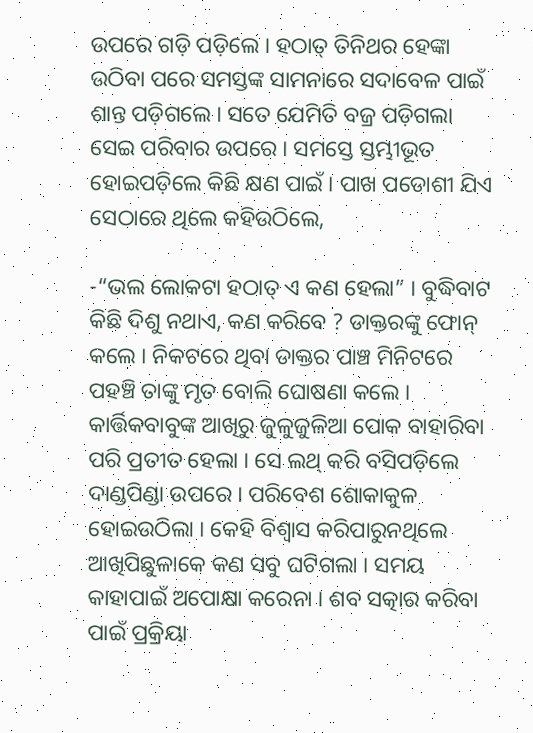ଉପରେ ଗଡ଼ି ପଡ଼ିଲେ । ହଠାତ୍ ତିନିଥର ହେଙ୍କା ଉଠିବା ପରେ ସମସ୍ତଙ୍କ ସାମନାରେ ସଦାବେଳ ପାଇଁ ଶାନ୍ତ ପଡ଼ିଗଲେ । ସତେ ଯେମିତି ବଜ୍ର ପଡ଼ିଗଲା ସେଇ ପରିବାର ଉପରେ । ସମସ୍ତେ ସ୍ତମ୍ଭୀଭୂତ ହୋଇପଡ଼ିଲେ କିଛି କ୍ଷଣ ପାଇଁ । ପାଖ ପଡୋଶୀ ଯିଏ ସେଠାରେ ଥିଲେ କହିଉଠିଲେ,

-“ଭଲ ଲୋକଟା ହଠାତ୍ ଏ କଣ ହେଲା” । ବୁଦ୍ଧିବାଟ କିଛି ଦିଶୁ ନଥାଏ, କଣ କରିବେ ? ଡାକ୍ତରଙ୍କୁ ଫୋନ୍ କଲେ । ନିକଟରେ ଥିବା ଡାକ୍ତର ପାଞ୍ଚ ମିନିଟରେ ପହଞ୍ଚି ତାଙ୍କୁ ମୃତ ବୋଲି ଘୋଷଣା କଲେ । କାର୍ତ୍ତିକବାବୁଙ୍କ ଆଖିରୁ ଜୁଳୁଜୁଳିଆ ପୋକ ବାହାରିବା ପରି ପ୍ରତୀତ ହେଲା । ସେ ଲଥ୍ କରି ବସିପଡ଼ିଲେ ଦାଣ୍ଡପିଣ୍ଡା ଉପରେ । ପରିବେଶ ଶୋକାକୁଳ ହୋଇଉଠିଲା । କେହି ବିଶ୍ୱାସ କରିପାରୁନଥିଲେ ଆଖିପିଛୁଳାକେ କଣ ସବୁ ଘଟିଗଲା । ସମୟ କାହାପାଇଁ ଅପୋକ୍ଷା କରେନା । ଶବ ସତ୍କାର କରିବା ପାଇଁ ପ୍ରକ୍ରିୟା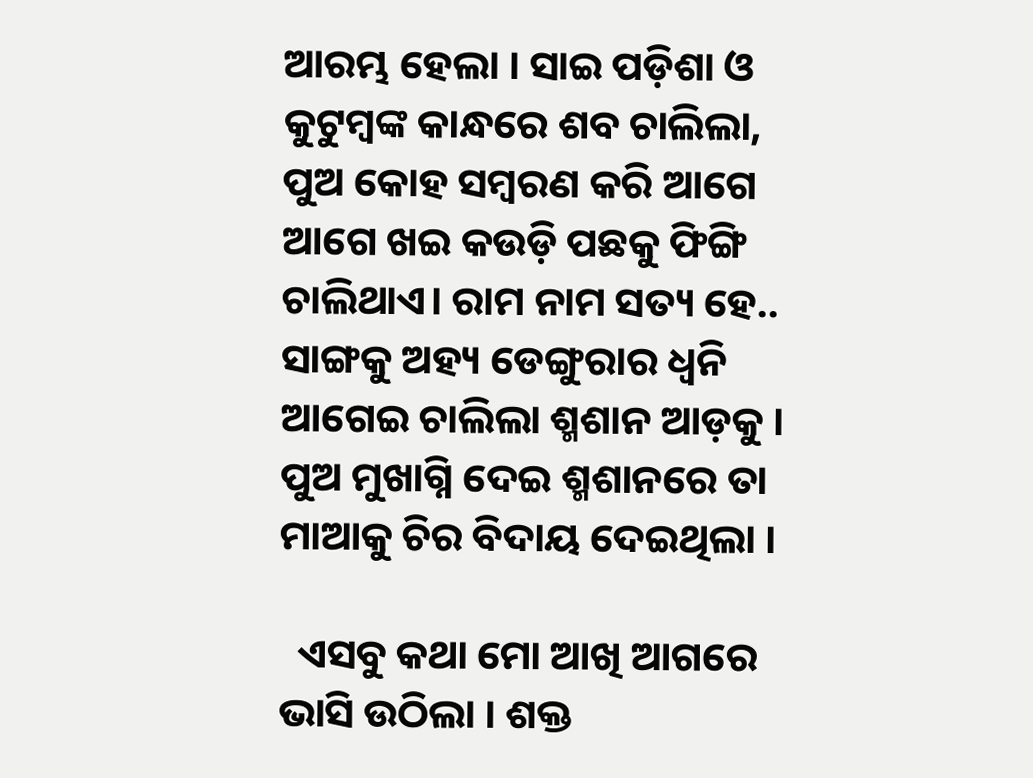ଆରମ୍ଭ ହେଲା । ସାଇ ପଡ଼ିଶା ଓ କୁଟୁମ୍ବଙ୍କ କାନ୍ଧରେ ଶବ ଚାଲିଲା, ପୁଅ କୋହ ସମ୍ବରଣ କରି ଆଗେ ଆଗେ ଖଇ କଉଡ଼ି ପଛକୁ ଫିଙ୍ଗି ଚାଲିଥାଏ। ରାମ ନାମ ସତ୍ୟ ହେ.. ସାଙ୍ଗକୁ ଅହ୍ୟ ଡେଙ୍ଗୁରାର ଧ୍ବନି ଆଗେଇ ଚାଲିଲା ଶ୍ମଶାନ ଆଡ଼କୁ । ପୁଅ ମୁଖାଗ୍ନି ଦେଇ ଶ୍ମଶାନରେ ତା ମାଆକୁ ଚିର ବିଦାୟ ଦେଇଥିଲା ।

  ଏସବୁ କଥା ମୋ ଆଖି ଆଗରେ ଭାସି ଉଠିଲା । ଶକ୍ତ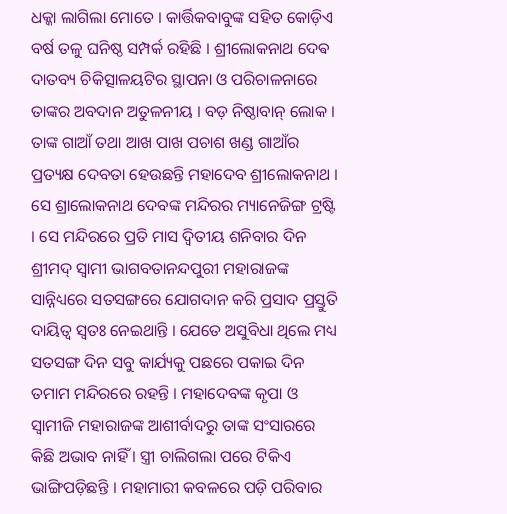ଧକ୍କା ଲାଗିଲା ମୋତେ । କାର୍ତ୍ତିକବାବୁଙ୍କ ସହିତ କୋଡ଼ିଏ ବର୍ଷ ତଳୁ ଘନିଷ୍ଠ ସମ୍ପର୍କ ରହିଛି । ଶ୍ରୀଲୋକନାଥ ଦେଵ ଦାତବ୍ୟ ଚିକିତ୍ସାଳୟଟିର ସ୍ଥାପନା ଓ ପରିଚାଳନାରେ ତାଙ୍କର ଅବଦାନ ଅତୁଳନୀୟ । ବଡ଼ ନିଷ୍ଠାବାନ୍ ଲୋକ । ତାଙ୍କ ଗାଆଁ ତଥା ଆଖ ପାଖ ପଚାଶ ଖଣ୍ଡ ଗାଆଁର ପ୍ରତ୍ୟକ୍ଷ ଦେବତା ହେଉଛନ୍ତି ମହାଦେବ ଶ୍ରୀଲୋକନାଥ । ସେ ଶ୍ରାଲୋକନାଥ ଦେବଙ୍କ ମନ୍ଦିରର ମ୍ୟାନେଜିଙ୍ଗ ଟ୍ରଷ୍ଟି । ସେ ମନ୍ଦିରରେ ପ୍ରତି ମାସ ଦ୍ୱିତୀୟ ଶନିବାର ଦିନ ଶ୍ରୀମଦ୍ ସ୍ୱାମୀ ଭାଗବତାନନ୍ଦପୁରୀ ମହାରାଜଙ୍କ ସାନ୍ନିଧ୍ୟରେ ସତସଙ୍ଗରେ ଯୋଗଦାନ କରି ପ୍ରସାଦ ପ୍ରସ୍ତୁତି ଦାୟିତ୍ୱ ସ୍ଵତଃ ନେଇଥାନ୍ତି । ଯେତେ ଅସୁବିଧା ଥିଲେ ମଧ୍ୟ ସତସଙ୍ଗ ଦିନ ସବୁ କାର୍ଯ୍ୟକୁ ପଛରେ ପକାଇ ଦିନ ତମାମ ମନ୍ଦିରରେ ରହନ୍ତି । ମହାଦେବଙ୍କ କୃପା ଓ ସ୍ୱାମୀଜି ମହାରାଜଙ୍କ ଆଶୀର୍ବାଦରୁ ତାଙ୍କ ସଂସାରରେ କିଛି ଅଭାବ ନାହିଁ । ସ୍ତ୍ରୀ ଚାଲିଗଲା ପରେ ଟିକିଏ ଭାଙ୍ଗିପଡ଼ିଛନ୍ତି । ମହାମାରୀ କବଳରେ ପଡ଼ି ପରିବାର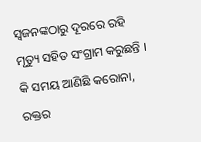ସ୍ୱଜନଙ୍କଠାରୁ ଦୂରରେ ରହି ମୃତ୍ୟୁ ସହିତ ସଂଗ୍ରାମ କରୁଛନ୍ତି । କି ସମୟ ଆଣିଛି କରୋନା, ରକ୍ତର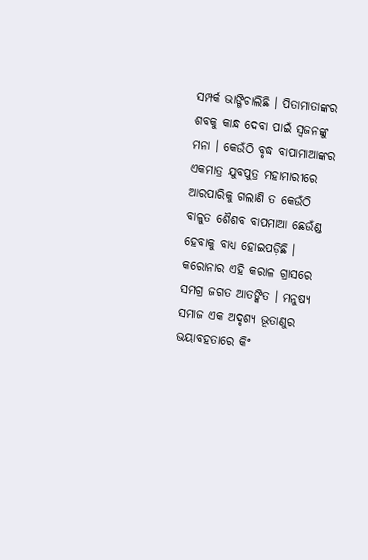ସମ୍ପର୍କ ଭାଙ୍ଗିଚାଲିଛି । ପିତାମାତାଙ୍କର ଶବକୁ କାନ୍ଧ ଦେବା ପାଇଁ ସ୍ୱଜନଙ୍କୁ ମନା । କେଉଁଠି ବୃଦ୍ଧ ବାପାମାଆଙ୍କର ଏକମାତ୍ର ଯୁବପୁତ୍ର ମହାମାରୀରେ ଆରପାରିକୁ ଗଲାଣି ତ କେଉଁଠି ବାଳୁତ ଶୈଶବ ବାପମାଆ ଛେଉଁଣ୍ଡ ହେବାକୁ ବାଧ୍ୟ ହୋଇପଡ଼ିଛି । କରୋନାର ଏହି କରାଳ ଗ୍ରାସରେ ସମଗ୍ର ଜଗତ ଆତଙ୍କିତ । ମନୁଷ୍ଯ ସମାଜ ଏକ ଅଦୃଶ୍ୟ ଭୂତାଣୁର ଭୟାବହତାରେ କିଂ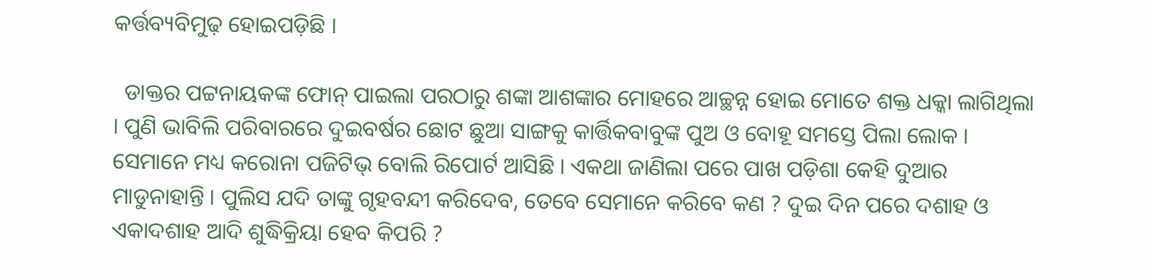କର୍ତ୍ତବ୍ୟବିମୁଢ଼ ହୋଇପଡ଼ିଛି ।

  ଡାକ୍ତର ପଟ୍ଟନାୟକଙ୍କ ଫୋନ୍ ପାଇଲା ପରଠାରୁ ଶଙ୍କା ଆଶଙ୍କାର ମୋହରେ ଆଚ୍ଛନ୍ନ ହୋଇ ମୋତେ ଶକ୍ତ ଧକ୍କା ଲାଗିଥିଲା । ପୁଣି ଭାବିଲି ପରିବାରରେ ଦୁଇବର୍ଷର ଛୋଟ ଛୁଆ ସାଙ୍ଗକୁ କାର୍ତ୍ତିକବାବୁଙ୍କ ପୁଅ ଓ ବୋହୂ ସମସ୍ତେ ପିଲା ଲୋକ । ସେମାନେ ମଧ୍ୟ କରୋନା ପଜିଟିଭ୍ ବୋଲି ରିପୋର୍ଟ ଆସିଛି । ଏକଥା ଜାଣିଲା ପରେ ପାଖ ପଡ଼ିଶା କେହି ଦୁଆର ମାଡୁନାହାନ୍ତି । ପୁଲିସ ଯଦି ତାଙ୍କୁ ଗୃହବନ୍ଦୀ କରିଦେବ, ତେବେ ସେମାନେ କରିବେ କଣ ? ଦୁଇ ଦିନ ପରେ ଦଶାହ ଓ ଏକାଦଶାହ ଆଦି ଶୁଦ୍ଧିକ୍ରିୟା ହେବ କିପରି ?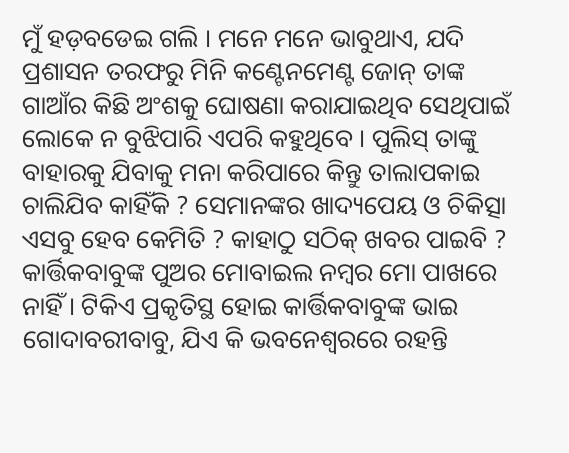ମୁଁ ହଡ଼ବଡେଇ ଗଲି । ମନେ ମନେ ଭାବୁଥାଏ, ଯଦି ପ୍ରଶାସନ ତରଫରୁ ମିନି କଣ୍ଟେନମେଣ୍ଟ ଜୋନ୍ ତାଙ୍କ ଗାଆଁର କିଛି ଅଂଶକୁ ଘୋଷଣା କରାଯାଇଥିବ ସେଥିପାଇଁ ଲୋକେ ନ ବୁଝିପାରି ଏପରି କହୁଥିବେ । ପୁଲିସ୍ ତାଙ୍କୁ ବାହାରକୁ ଯିବାକୁ ମନା କରିପାରେ କିନ୍ତୁ ତାଲାପକାଇ ଚାଲିଯିବ କାହିଁକି ? ସେମାନଙ୍କର ଖାଦ୍ୟପେୟ ଓ ଚିକିତ୍ସା ଏସବୁ ହେବ କେମିତି ? କାହାଠୁ ସଠିକ୍ ଖବର ପାଇବି ? କାର୍ତ୍ତିକବାବୁଙ୍କ ପୁଅର ମୋବାଇଲ ନମ୍ବର ମୋ ପାଖରେ ନାହିଁ । ଟିକିଏ ପ୍ରକୃତିସ୍ଥ ହୋଇ କାର୍ତ୍ତିକବାବୁଙ୍କ ଭାଇ ଗୋଦାବରୀବାବୁ, ଯିଏ କି ଭବନେଶ୍ୱରରେ ରହନ୍ତି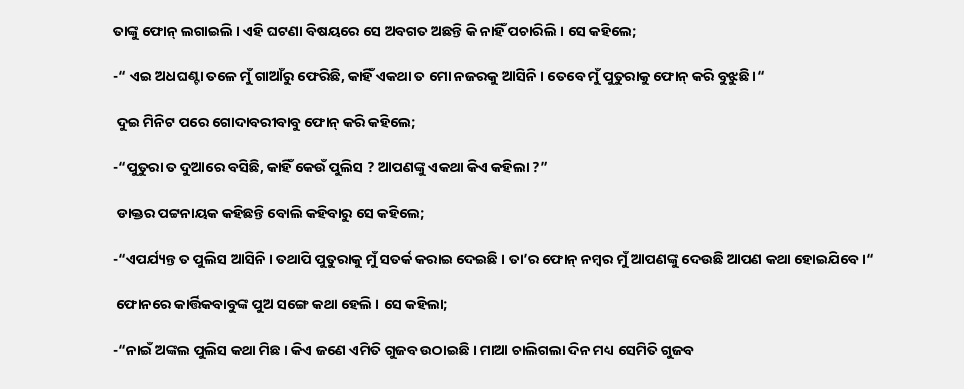ତାଙ୍କୁ ଫୋନ୍ ଲଗାଇଲି । ଏହି ଘଟଣା ବିଷୟରେ ସେ ଅବଗତ ଅଛନ୍ତି କି ନାହିଁ ପଚାରିଲି । ସେ କହିଲେ;

-“ ଏଇ ଅଧଘଣ୍ଟା ତଳେ ମୁଁ ଗାଆଁରୁ ଫେରିଛି, କାହିଁ ଏକଥା ତ ମୋ ନଜରକୁ ଆସିନି । ତେବେ ମୁଁ ପୁତୁରାକୁ ଫୋନ୍ କରି ବୁଝୁଛି ।“

 ଦୁଇ ମିନିଟ ପରେ ଗୋଦାବରୀବାବୁ ଫୋନ୍ କରି କହିଲେ;

-“ପୁତୁରା ତ ଦୁଆରେ ବସିଛି, କାହିଁ କେଉଁ ପୁଲିସ ? ଆପଣଙ୍କୁ ଏକଥା କିଏ କହିଲା ?”

 ଡାକ୍ତର ପଟ୍ଟନାୟକ କହିଛନ୍ତି ବୋଲି କହିବାରୁ ସେ କହିଲେ;

-“ଏପର୍ଯ୍ୟନ୍ତ ତ ପୁଲିସ ଆସିନି । ତଥାପି ପୁତୁରାକୁ ମୁଁ ସତର୍କ କରାଇ ଦେଇଛି । ତା’ର ଫୋନ୍ ନମ୍ବର ମୁଁ ଆପଣଙ୍କୁ ଦେଉଛି ଆପଣ କଥା ହୋଇଯିବେ ।“

 ଫୋନରେ କାର୍ତ୍ତିକବାବୁଙ୍କ ପୁଅ ସଙ୍ଗେ କଥା ହେଲି । ସେ କହିଲା;

-“ନାଇଁ ଅଙ୍କଲ ପୁଲିସ କଥା ମିଛ । କିଏ ଜଣେ ଏମିତି ଗୁଜବ ଉଠାଇଛି । ମାଆ ଚାଲିଗଲା ଦିନ ମଧ୍ୟ ସେମିତି ଗୁଜବ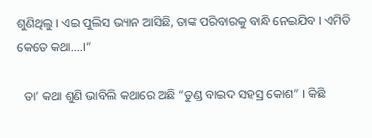ଶୁଣିଥିଲୁ । ଏଇ ପୁଲିସ ଭ୍ୟାନ ଆସିଛି, ତାଙ୍କ ପରିବାରକୁ ବାନ୍ଧି ନେଇଯିବ । ଏମିତି କେତେ କଥା....।“

  ତା’ କଥା ଶୁଣି ଭାବିଲି କଥାରେ ଅଛି “ତୁଣ୍ଡ ବାଇଦ ସହସ୍ର କୋଶ” । କିଛି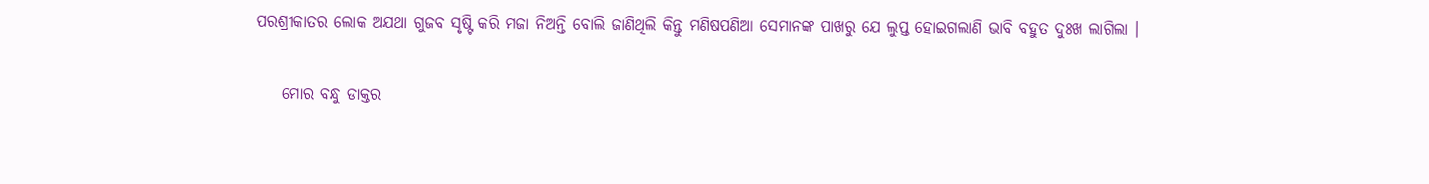ପରଶ୍ରୀକାତର ଲୋକ ଅଯଥା ଗୁଜବ ସୃଷ୍ଟି କରି ମଜା ନିଅନ୍ତି ବୋଲି ଜାଣିଥିଲି କିନ୍ତୁ ମଣିଷପଣିଆ ସେମାନଙ୍କ ପାଖରୁ ଯେ ଲୁପ୍ତ ହୋଇଗଲାଣି ଭାବି ବହୁତ ଦୁଃଖ ଲାଗିଲା ।

    ମୋର ବନ୍ଧୁ ଡାକ୍ତର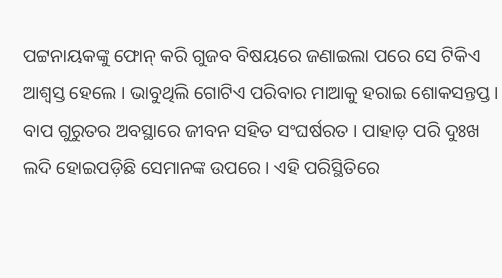ପଟ୍ଟନାୟକଙ୍କୁ ଫୋନ୍ କରି ଗୁଜବ ବିଷୟରେ ଜଣାଇଲା ପରେ ସେ ଟିକିଏ ଆଶ୍ୱସ୍ତ ହେଲେ । ଭାବୁଥିଲି ଗୋଟିଏ ପରିବାର ମାଆକୁ ହରାଇ ଶୋକସନ୍ତପ୍ତ । ବାପ ଗୁରୁତର ଅବସ୍ଥାରେ ଜୀବନ ସହିତ ସଂଘର୍ଷରତ । ପାହାଡ଼ ପରି ଦୁଃଖ ଲଦି ହୋଇପଡ଼ିଛି ସେମାନଙ୍କ ଉପରେ । ଏହି ପରିସ୍ଥିତିରେ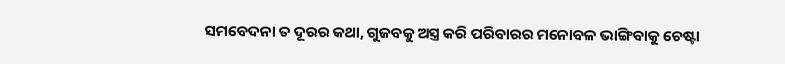ସମବେଦନା ତ ଦୂରର କଥା, ଗୁଜବକୁ ଅସ୍ତ୍ର କରି ପରିବାରର ମନୋବଳ ଭାଙ୍ଗିବାକୁ ଚେଷ୍ଟା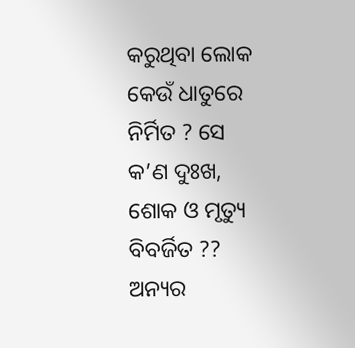କରୁଥିବା ଲୋକ କେଉଁ ଧାତୁରେ ନିର୍ମିତ ? ସେ କ’ଣ ଦୁଃଖ, ଶୋକ ଓ ମୃତ୍ୟୁ ବିବର୍ଜିତ ?? ଅନ୍ୟର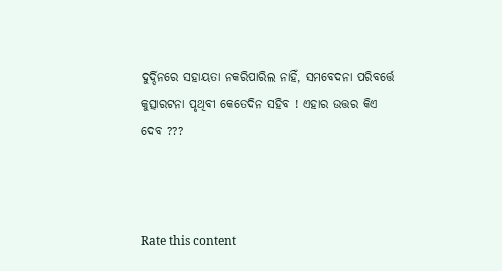ଦୁର୍ଦ୍ଦିନରେ ସହାୟତା ନକରିପାରିଲ ନାହିଁ, ସମବେଦନା ପରିବର୍ତ୍ତେ କୁତ୍ସାରଟନା ପୃଥିବୀ କେତେଦିନ ସହିବ ! ଏହାର ଉତ୍ତର କିଏ ଦେବ ???



Rate this content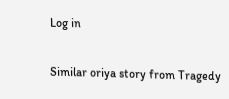Log in

Similar oriya story from Tragedy